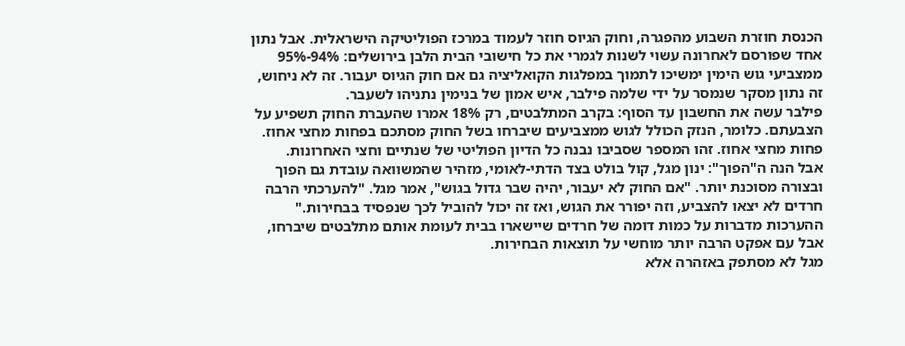הכנסת חוזרת השבוע מהפגרה, וחוק הגיוס חוזר לעמוד במרכז הפוליטיקה הישראלית. אבל נתון אחד שפורסם לאחרונה עשוי לשנות לגמרי את כל חישובי הבית הלבן בירושלים: 94%-95% ממצביעי גוש הימין ימשיכו לתמוך במפלגות הקואליציה גם אם חוק הגיוס יעבור. זה לא ניחוש, זה נתון מסקר שנמסר על ידי שלמה פילבר, איש אמון של בנימין נתניהו לשעבר.
פילבר עשה את החשבון עד הסוף: בקרב המתלבטים, רק 18% אמרו שהעברת החוק תשפיע על הצבעתם. כלומר, הנזק הכולל לגוש ממצביעים שיברחו בשל החוק מסתכם בפחות מחצי אחוז. פחות מחצי אחוז. זהו המספר שסביבו נבנה כל הדיון הפוליטי של שנתיים וחצי האחרונות.
אבל הנה ה"הפוך": ינון מגל, קול בולט בצד הדתי-לאומי, מזהיר שהמשוואה עובדת גם הפוך ובצורה מסוכנת יותר. "אם החוק לא יעבור, יהיה שבר גדול בגוש", אמר מגל. "להערכתי הרבה חרדים לא יצאו להצביע, וזה יפורר את הגוש, ואז זה יכול להוביל לכך שנפסיד בבחירות." ההערכות מדברות על כמות דומה של חרדים שיישארו בבית לעומת אותם מתלבטים שיברחו, אבל עם אפקט הרבה יותר מוחשי על תוצאות הבחירות.
מגל לא מסתפק באזהרה אלא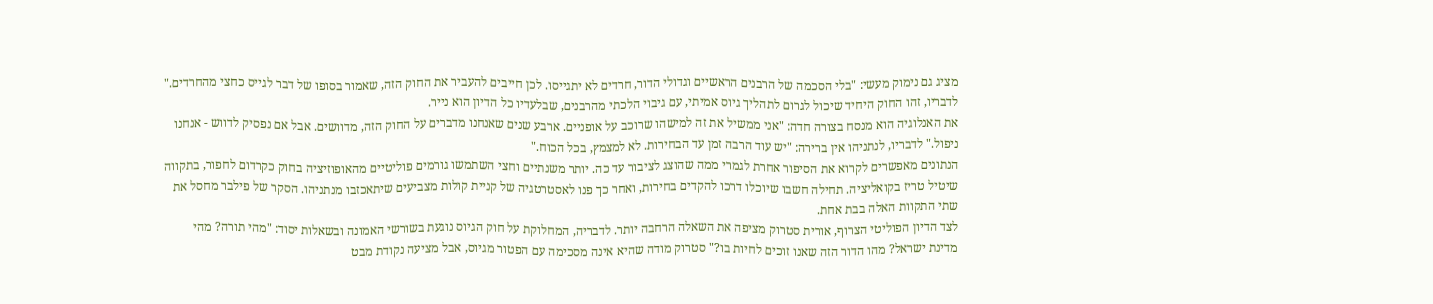מציג גם נימוק מעשי: "בלי הסכמה של הרבנים הראשיים וגדולי הדור, חרדים לא יתגייסו. לכן חייבים להעביר את החוק הזה, שאמור בסופו של דבר לגייס כחצי מהחרדים." לדבריו, זהו החוק היחיד שיכול לגרום לתהליך גיוס אמיתי, עם גיבוי הלכתי מהרבנים, שבלעדיו כל הדיון הוא נייר.
את האנלוגיה הוא מנסח בצורה חדה: "אני ממשיל את זה למישהו שרוכב על אופניים. ארבע שנים שאנחנו מדברים על החוק הזה, מדוושים. אבל אם נפסיק לדווש - אנחנו ניפול." לדבריו, לנתניהו אין ברירה: "יש עוד הרבה זמן עד הבחירות. לא למצמץ, בכל הכוח."
הנתונים מאפשרים לקרוא את הסיפור אחרת לגמרי ממה שהוצג לציבור עד כה. יותר משנתיים וחצי השתמשו גורמים פוליטיים מהאופוזיציה בחוק כקרדום לחפור, בתקווה שיטיל טריז בקואליציה. תחילה חשבו שיוכלו דרכו להקדים בחירות, ואחר כך פנו לאסטרטגיה של קניית קולות מצביעים שיתאכזבו מנתניהו. הסקר של פילבר מחסל את שתי התקוות האלה בבת אחת.
לצד הדיון הפוליטי הצרוף, אורית סטרוק מציפה את השאלה הרחבה יותר. לדבריה, המחלוקת על חוק הגיוס נוגעת בשורשי האמונה ובשאלות יסוד: "מהי תורה? מהי מדינת ישראל? מהו הדור הזה שאנו זוכים לחיות בו?" סטרוק מודה שהיא אינה מסכימה עם הפטור מגיוס, אבל מציעה נקודת מבט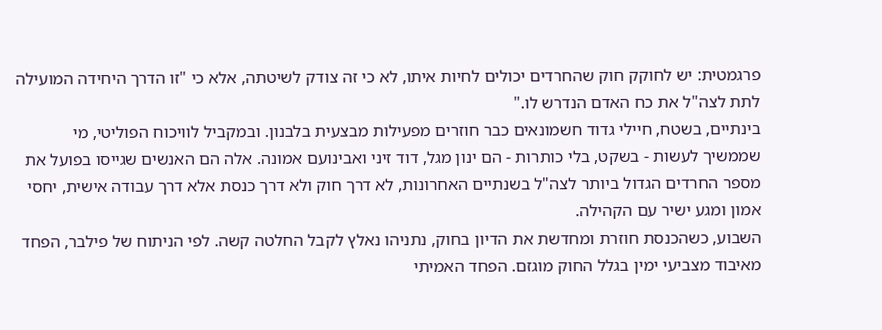פרגמטית: יש לחוקק חוק שהחרדים יכולים לחיות איתו, לא כי זה צודק לשיטתה, אלא כי "זו הדרך היחידה המועילה לתת לצה"ל את כח האדם הנדרש לו."
בינתיים, בשטח, חיילי גדוד חשמונאים כבר חוזרים מפעילות מבצעית בלבנון. ובמקביל לוויכוח הפוליטי, מי שממשיך לעשות - בשקט, בלי כותרות - הם ינון מגל, דוד זיני ואבינועם אמונה. אלה הם האנשים שגייסו בפועל את מספר החרדים הגדול ביותר לצה"ל בשנתיים האחרונות, לא דרך חוק ולא דרך כנסת אלא דרך עבודה אישית, יחסי אמון ומגע ישיר עם הקהילה.
השבוע, כשהכנסת חוזרת ומחדשת את הדיון בחוק, נתניהו נאלץ לקבל החלטה קשה. לפי הניתוח של פילבר, הפחד מאיבוד מצביעי ימין בגלל החוק מוגזם. הפחד האמיתי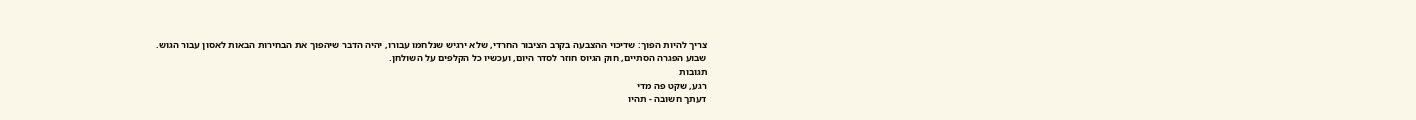צריך להיות הפוך: שדיכוי ההצבעה בקרב הציבור החרדי, שלא ירגיש שנלחמו עבורו, יהיה הדבר שיהפוך את הבחירות הבאות לאסון עבור הגוש.
שבוע הפגרה הסתיים, חוק הגיוס חוזר לסדר היום, ועכשיו כל הקלפים על השולחן.
תגובות
רגע, שקט פה מדי
דעתך חשובה - תהיו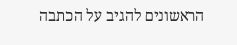הראשונים להגיב על הכתבה